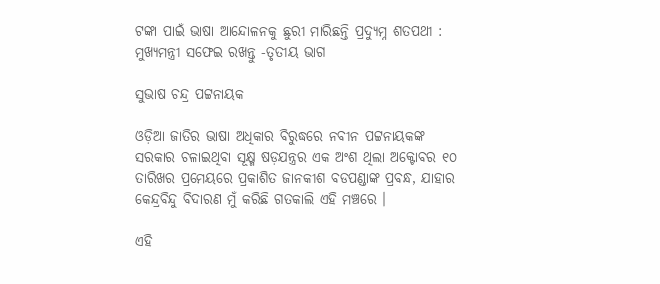ଟଙ୍କା ପାଇଁ ଭାଷା ଆନ୍ଦୋଳନକୁ ଛୁରୀ ମାରିଛନ୍ତି ପ୍ରଦ୍ୟୁମ୍ନ ଶତପଥୀ : ମୁଖ୍ୟମନ୍ତ୍ରୀ ସଫେଇ ରଖନ୍ତୁ -ତୃତୀୟ ଭାଗ

ସୁଭାଷ ଚନ୍ଦ୍ର ପଟ୍ଟନାୟକ

ଓଡ଼ିଆ ଜାତିର ଭାଷା ଅଧିକାର ବିରୁଦ୍ଧରେ ନବୀନ ପଟ୍ଟନାୟକଙ୍କ ସରକାର ଚଳାଇଥିବା ସୂକ୍ଷ୍ମ ଷଡ଼ଯନ୍ତ୍ରର ଏକ ଅଂଶ ଥିଲା ଅକ୍ଟୋବର ୧୦ ତାରିଖର ପ୍ରମେୟରେ ପ୍ରକାଶିତ ଜାନକୀଶ ବଡପଣ୍ଡାଙ୍କ ପ୍ରବନ୍ଧ, ଯାହାର କେନ୍ଦ୍ରବିନ୍ଦୁ ବିଦାରଣ ମୁଁ କରିଛି ଗତକାଲି ଏହି ମଞ୍ଚରେ ।

ଏହି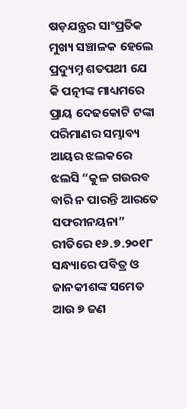ଷଡ଼ଯନ୍ତ୍ରର ସାଂପ୍ରତିକ ମୁଖ୍ୟ ସଞ୍ଚାଳକ ହେଲେ ପ୍ରଦ୍ୟୁମ୍ନ ଶତପଥୀ ଯେ କି ପତ୍ନୀଙ୍କ ମାଧ୍ୟମରେ ପ୍ରାୟ ଦେଢକୋଟି ଟଙ୍କା ପରିମାଣର ସମ୍ଭାବ୍ୟ ଆୟର ଝଲକରେ ଝଲସି “କୁଳ ଗଉରବ ବାରି ନ ପାରନ୍ତି ଆରତେ ସଫରୀନୟନା” ରୀତିରେ ୧୬.୭.୨୦୧୮ ସନ୍ଧ୍ୟାରେ ପବିତ୍ର ଓ ଜାନକୀଶଙ୍କ ସମେତ ଆଉ ୭ ଜଣ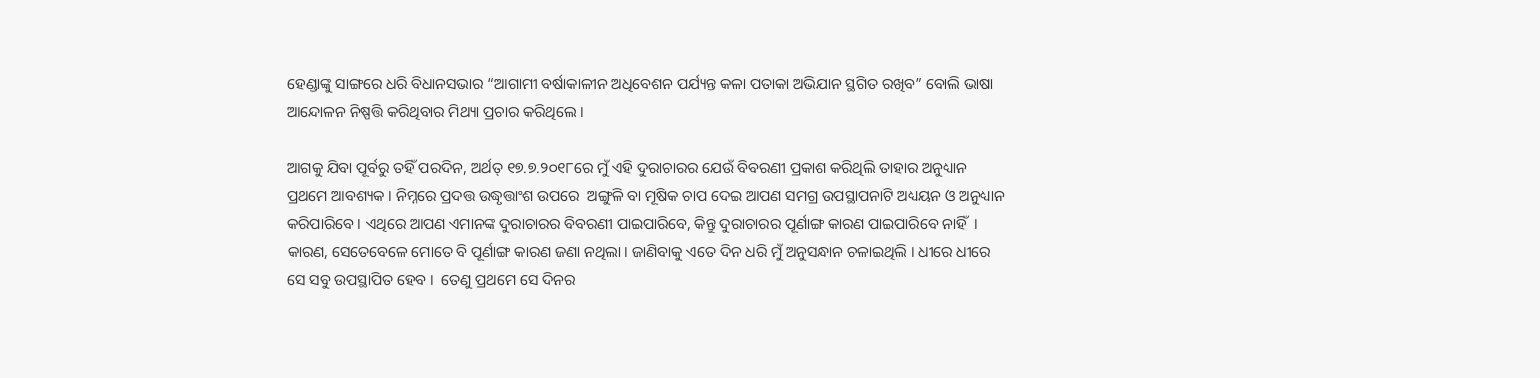ହେଣ୍ଡାଙ୍କୁ ସାଙ୍ଗରେ ଧରି ବିଧାନସଭାର “ଆଗାମୀ ବର୍ଷାକାଳୀନ ଅଧିବେଶନ ପର୍ଯ୍ୟନ୍ତ କଳା ପତାକା ଅଭିଯାନ ସ୍ଥଗିତ ରଖିବ” ବୋଲି ଭାଷା ଆନ୍ଦୋଳନ ନିଷ୍ପତ୍ତି କରିଥିବାର ମିଥ୍ୟା ପ୍ରଚାର କରିଥିଲେ ।

ଆଗକୁ ଯିବା ପୂର୍ବରୁ ତହିଁ ପରଦିନ, ଅର୍ଥତ୍ ୧୭.୭.୨୦୧୮ରେ ମୁଁ ଏହି ଦୁରାଚାରର ଯେଉଁ ବିବରଣୀ ପ୍ରକାଶ କରିଥିଲି ତାହାର ଅନୁଧ୍ୟାନ ପ୍ରଥମେ ଆବଶ୍ୟକ । ନିମ୍ନରେ ପ୍ରଦତ୍ତ ଉଦ୍ଧୃତ୍ତାଂଶ ଉପରେ  ଅଙ୍ଗୁଳି ବା ମୂଷିକ ଚାପ ଦେଇ ଆପଣ ସମଗ୍ର ଉପସ୍ଥାପନାଟି ଅଧ୍ୟୟନ ଓ ଅନୁଧ୍ୟାନ କରିପାରିବେ । ଏଥିରେ ଆପଣ ଏମାନଙ୍କ ଦୁରାଚାରର ବିବରଣୀ ପାଇପାରିବେ, କିନ୍ତୁ ଦୁରାଚାରର ପୂର୍ଣାଙ୍ଗ କାରଣ ପାଇପାରିବେ ନାହିଁ  ।  କାରଣ, ସେତେବେଳେ ମୋତେ ବି ପୂର୍ଣାଙ୍ଗ କାରଣ ଜଣା ନଥିଲା । ଜାଣିବାକୁ ଏତେ ଦିନ ଧରି ମୁଁ ଅନୁସନ୍ଧାନ ଚଳାଇଥିଲି । ଧୀରେ ଧୀରେ ସେ ସବୁ ଉପସ୍ଥାପିତ ହେବ ।  ତେଣୁ ପ୍ରଥମେ ସେ ଦିନର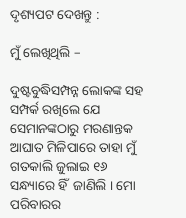ଦୃଶ୍ୟପଟ ଦେଖନ୍ତୁ :

ମୁଁ ଲେଖିଥିଲି –

ଦୁଷ୍ଟବୁଦ୍ଧିସମ୍ପନ୍ନ ଲୋକଙ୍କ ସହ ସମ୍ପର୍କ ରଖିଲେ ଯେ ସେମାନଙ୍କଠାରୁ ମରଣାନ୍ତକ ଆଘାତ ମିଳିପାରେ ତାହା ମୁଁ ଗତକାଲି ଜୁଲାଇ ୧୬ ସନ୍ଧ୍ୟାରେ ହିଁ  ଜାଣିଲି । ମୋ ପରିବାରର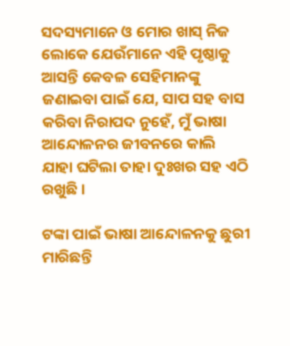ସଦସ୍ୟମାନେ ଓ ମୋର ଖାସ୍ ନିଜ ଲୋକେ ଯେଉଁମାନେ ଏହି ପୃଷ୍ଠାକୁ ଆସନ୍ତି କେବଳ ସେହିମାନଙ୍କୁ ଜଣାଇବା ପାଇଁ ଯେ, ସାପ ସହ ବାସ କରିବା ନିରାପଦ ନୁହେଁ, ମୁଁ ଭାଷା ଆନ୍ଦୋଳନର ଜୀବନରେ କାଲି ଯାହା ଘଟିଲା ତାହା ଦୁଃଖର ସହ ଏଠି ରଖୁଛି ।

ଟଙ୍କା ପାଇଁ ଭାଷା ଆନ୍ଦୋଳନକୁ ଛୁରୀ ମାରିଛନ୍ତି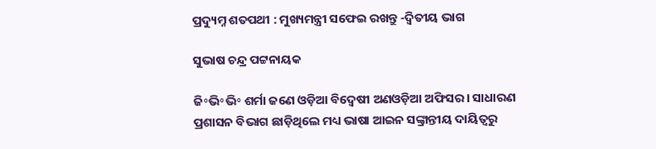ପ୍ରଦ୍ୟୁମ୍ନ ଶତପଥୀ : ମୁଖ୍ୟମନ୍ତ୍ରୀ ସଫେଇ ରଖନ୍ତୁ -ଦ୍ଵିତୀୟ ଭାଗ

ସୁଭାଷ ଚନ୍ଦ୍ର ପଟ୍ଟନାୟକ

ଜି॰ଭି॰ଭି॰ ଶର୍ମା ଜଣେ ଓଡ଼ିଆ ବିଦ୍ଵେଷୀ ଅଣଓଡ଼ିଆ ଅଫିସର । ସାଧାରଣ ପ୍ରଶାସନ ବିଭାଗ ଛାଡ଼ିଥିଲେ ମଧ୍ୟ ଭାଷା ଆଇନ ସଙ୍କ୍ରାନ୍ତୀୟ ଦାୟିତ୍ଵରୁ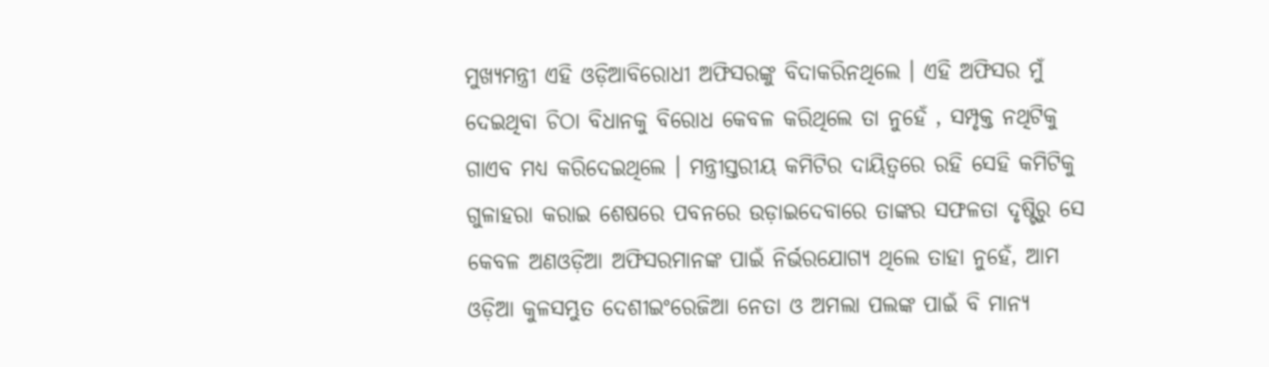ମୁଖ୍ୟମନ୍ତ୍ରୀ ଏହି ଓଡ଼ିଆବିରୋଧୀ ଅଫିସରଙ୍କୁ ବିଦାକରିନଥିଲେ । ଏହି ଅଫିସର ମୁଁ ଦେଇଥିବା ଚିଠା ବିଧାନକୁ ବିରୋଧ କେବଳ କରିଥିଲେ ତା ନୁହେଁ , ସମ୍ପୃକ୍ତ ନଥିଟିକୁ ଗାଏବ ମଧ୍ୟ କରିଦେଇଥିଲେ । ମନ୍ତ୍ରୀସ୍ତରୀୟ କମିଟିର ଦାୟିତ୍ଵରେ ରହି ସେହି କମିଟିକୁ ଗୁଳାହରା କରାଇ ଶେଷରେ ପବନରେ ଉଡ଼ାଇଦେବାରେ ତାଙ୍କର ସଫଳତା ଦୃଷ୍ଟିରୁ ସେ କେବଳ ଅଣଓଡ଼ିଆ ଅଫିସରମାନଙ୍କ ପାଇଁ ନିର୍ଭରଯୋଗ୍ୟ ଥିଲେ ତାହା ନୁହେଁ, ଆମ ଓଡ଼ିଆ କୁଳସମ୍ଭୁତ ଦେଶୀଇଂରେଜିଆ ନେତା ଓ ଅମଲା ପଲଙ୍କ ପାଇଁ ବି ମାନ୍ୟ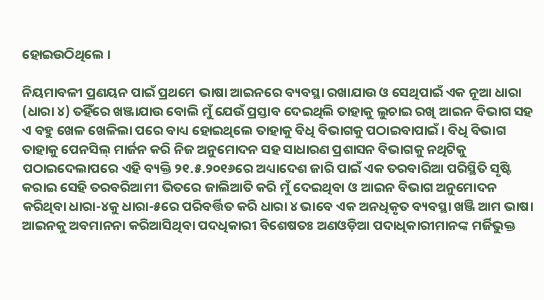ହୋଇଉଠିଥିଲେ ।

ନିୟମାବଳୀ ପ୍ରଣୟନ ପାଇଁ ପ୍ରଥମେ ଭାଷା ଆଇନରେ ବ୍ୟବସ୍ଥା ରଖାଯାଉ ଓ ସେଥିପାଇଁ ଏକ ନୂଆ ଧାରା (ଧାରା ୪) ତହିଁରେ ଖଞ୍ଜାଯାଉ ବୋଲି ମୁଁ ଯେଉଁ ପ୍ରସ୍ତାବ ଦେଇଥିଲି ତାହାକୁ ଲୁଚାଇ ରଖି ଆଇନ ବିଭାଗ ସହ ଏ ବହୁ ଖେଳ ଖେଳିଲା ପରେ ବାଧ୍ୟ ହୋଇଥିଲେ ତାହାକୁ ବିଧି ବିଭାଗକୁ ପଠାଇବାପାଇଁ । ବିଧି ବିଭାଗ ତାହାକୁ ପେନସିଲ୍ ମାର୍ଜନ କରି ନିଜ ଅନୁମୋଦନ ସହ ସାଧାରଣ ପ୍ରଶାସନ ବିଭାଗକୁ ନଥିଟିକୁ ପଠାଇଦେଲାପରେ ଏହି ବ୍ୟକ୍ତି ୨୧.୫.୨୦୧୬ରେ ଅଧ୍ୟାଦେଶ ଜାରି ପାଇଁ ଏକ ତରବାରିଆ ପରିସ୍ଥିତି ସୃଷ୍ଟି କରାଇ ସେହି ତରବରିଆମୀ ଭିତରେ ଜାଲିଆତି କରି ମୁଁ ଦେଇଥିବା ଓ ଆଇନ ବିଭାଗ ଅନୁମୋଦନ କରିଥିବା ଧାରା-୪କୁ ଧାରା-୫ରେ ପରିବର୍ତ୍ତିତ କରି ଧାରା ୪ ଭାବେ ଏକ ଅନଧିକୃତ ବ୍ୟବସ୍ଥା ଖଞ୍ଜି ଆମ ଭାଷା ଆଇନକୁ ଅବମାନନା କରିଆସିଥିବା ପଦଧିକାରୀ ବିଶେଷତଃ ଅଣଓଡ଼ିଆ ପଦାଧିକାରୀମାନଙ୍କ ମର୍ଜିଭୁକ୍ତ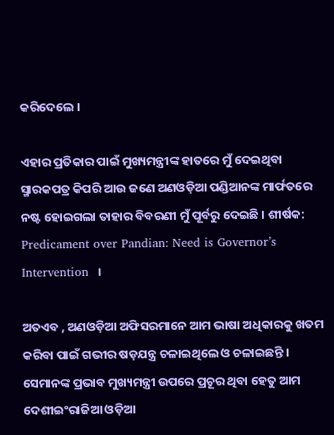କରିଦେଲେ ।

ଏହାର ପ୍ରତିକାର ପାଇଁ ମୁଖ୍ୟମନ୍ତ୍ରୀଙ୍କ ହାତରେ ମୁଁ ଦେଇଥିବା ସ୍ମାରକପତ୍ର କିପରି ଆଉ ଜଣେ ଅଣଓଡ଼ିଆ ପଣ୍ଡିଆନଙ୍କ ମାର୍ଫତରେ ନଷ୍ଟ ହୋଇଗଲା ତାହାର ବିବରଣୀ ମୁଁ ପୂର୍ବରୁ ଦେଇଛି । ଶୀର୍ଷକ: Predicament over Pandian: Need is Governor’s Intervention  ।

ଅତଏବ , ଅଣଓଡ଼ିଆ ଅଫିସରମାନେ ଆମ ଭାଷା ଅଧିକାରକୁ ଖତମ କରିବା ପାଇଁ ଗଭୀର ଷଡ଼ଯନ୍ତ୍ର ଚଳାଇଥିଲେ ଓ ଚଳାଇଛନ୍ତି । ସେମାନଙ୍କ ପ୍ରଭାବ ମୁଖ୍ୟମନ୍ତ୍ରୀ ଉପରେ ପ୍ରଚୂର ଥିବା ହେତୁ ଆମ ଦେଶୀଇଂରାଜିଆ ଓଡ଼ିଆ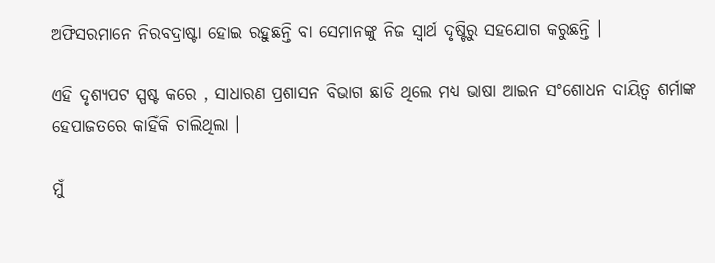ଅଫିସରମାନେ ନିରବଦ୍ରାଷ୍ଟା ହୋଇ ରହୁଛନ୍ତି ବା ସେମାନଙ୍କୁ ନିଜ ସ୍ଵାର୍ଥ ଦୃଷ୍ଟିରୁ ସହଯୋଗ କରୁଛନ୍ତି ।

ଏହି ଦୃଶ୍ୟପଟ ସ୍ପଷ୍ଟ କରେ , ସାଧାରଣ ପ୍ରଶାସନ ବିଭାଗ ଛାଡି ଥିଲେ ମଧ୍ୟ ଭାଷା ଆଇନ ସଂଶୋଧନ ଦାୟିତ୍ଵ ଶର୍ମାଙ୍କ ହେପାଜତରେ କାହିଁକି ଚାଲିଥିଲା ।

ମୁଁ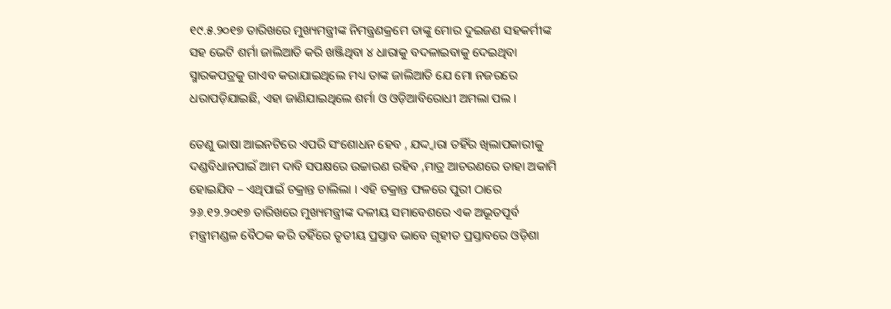୧୯.୫.୨୦୧୭ ତାରିଖରେ ମୁଖ୍ୟମନ୍ତ୍ରୀଙ୍କ ନିମନ୍ତ୍ରଣକ୍ରମେ ତାଙ୍କୁ ମୋର ଦୁଇଜଣ ସହକର୍ମୀଙ୍କ ସହ ଭେଟି ଶର୍ମା ଜାଲିଆତି କରି ଖଞ୍ଜିଥିବା ୪ ଧାରାକୁ ବଦଳାଇବାକୁ ଦେଇଥିବା ସ୍ମାରକପତ୍ରକୁ ଗାଏବ କରାଯାଇଥିଲେ ମଧ୍ୟ ତାଙ୍କ ଜାଲିଆତି ଯେ ମୋ ନଜରରେ ଧରାପଡ଼ିଯାଇଛି, ଏହା ଜାଣିଯାଇଥିଲେ ଶର୍ମା ଓ ଓଡ଼ିଆବିରୋଧୀ ଅମଲା ପଲ ।

ତେଣୁ ଭାଷା ଆଇନଟିରେ ଏପରି ସଂଶୋଧନ ହେବ , ଯଦ୍ଦ୍ଵାରା ତହିଁର ଖିଲାପକାରୀକୁ ଦଣ୍ଡବିଧାନପାଇଁ ଆମ ଦାବି ସପକ୍ଷରେ ଉଚ୍ଚାରଣ ରହିବ ,ମାତ୍ର ଆଚରଣରେ ତାହା ଅକାମି ହୋଇଯିବ – ଏଥିପାଇଁ ଚକ୍ରାନ୍ତ ଚାଲିଲା । ଏହି ଚକ୍ରାନ୍ତ ଫଳରେ ପୁରୀ ଠାରେ ୨୬.୧୨.୨୦୧୭ ତାରିଖରେ ମୁଖ୍ୟମନ୍ତ୍ରୀଙ୍କ ଦଳୀୟ ସମାବେଶରେ ଏକ ଅଭୂତପୂର୍ବ ମନ୍ତ୍ରୀମଣ୍ଡଳ ବୈଠକ କରି ତହିଁରେ ତୃତୀୟ ପ୍ରସ୍ତାବ ଭାବେ ଗୃହୀତ ପ୍ରସ୍ତାବରେ ଓଡ଼ିଶା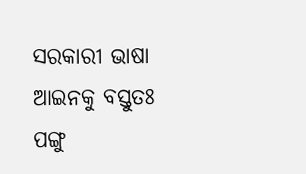ସରକାରୀ ଭାଷା ଆଇନକୁ ବସ୍ତୁତଃ ପଙ୍ଗୁ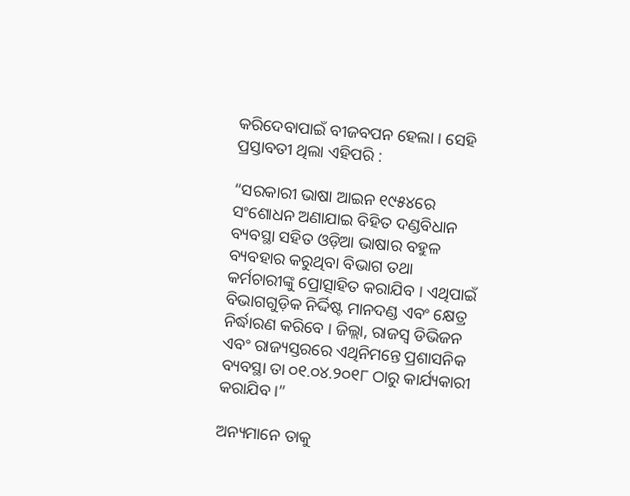କରିଦେବାପାଇଁ ବୀଜବପନ ହେଲା । ସେହି ପ୍ରସ୍ତାବତୀ ଥିଲା ଏହିପରି :

“ସରକାରୀ ଭାଷା ଆଇନ ୧୯୫୪ରେ ସଂଶୋଧନ ଅଣାଯାଇ ବିହିତ ଦଣ୍ଡବିଧାନ ବ୍ୟବସ୍ଥା ସହିତ ଓଡ଼ିଆ ଭାଷାର ବହୁଳ ବ୍ୟବହାର କରୁଥିବା ବିଭାଗ ତଥା କର୍ମଚାରୀଙ୍କୁ ପ୍ରୋତ୍ସାହିତ କରାଯିବ । ଏଥିପାଇଁ ବିଭାଗଗୁଡ଼ିକ ନିର୍ଦ୍ଦିଷ୍ଟ ମାନଦଣ୍ଡ ଏବଂ କ୍ଷେତ୍ର ନିର୍ଦ୍ଧାରଣ କରିବେ । ଜିଲ୍ଲା, ରାଜସ୍ୱ ଡିଭିଜନ ଏବଂ ରାଜ୍ୟସ୍ତରରେ ଏଥିନିମନ୍ତେ ପ୍ରଶାସନିକ ବ୍ୟବସ୍ଥା ତା ୦୧.୦୪.୨୦୧୮ ଠାରୁ କାର୍ଯ୍ୟକାରୀ କରାଯିବ ।”

ଅନ୍ୟମାନେ ତାକୁ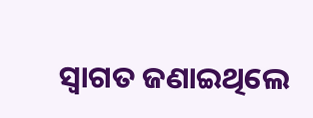ସ୍ଵାଗତ ଜଣାଇଥିଲେ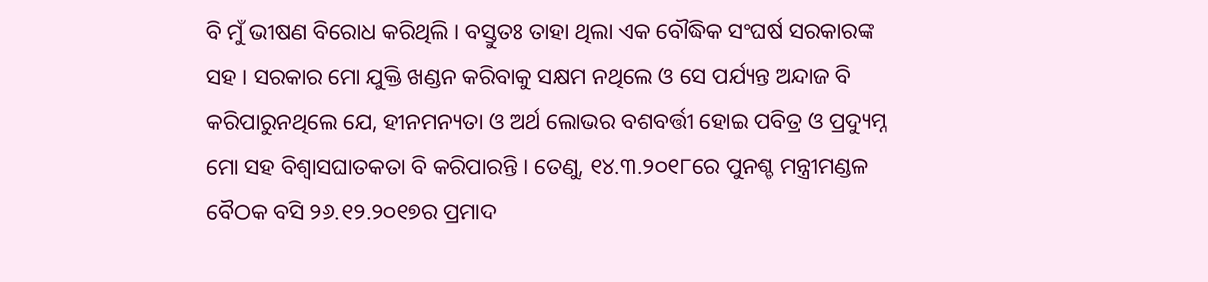ବି ମୁଁ ଭୀଷଣ ବିରୋଧ କରିଥିଲି । ବସ୍ତୁତଃ ତାହା ଥିଲା ଏକ ବୌଦ୍ଧିକ ସଂଘର୍ଷ ସରକାରଙ୍କ ସହ । ସରକାର ମୋ ଯୁକ୍ତି ଖଣ୍ଡନ କରିବାକୁ ସକ୍ଷମ ନଥିଲେ ଓ ସେ ପର୍ଯ୍ୟନ୍ତ ଅନ୍ଦାଜ ବି କରିପାରୁନଥିଲେ ଯେ, ହୀନମନ୍ୟତା ଓ ଅର୍ଥ ଲୋଭର ବଶବର୍ତ୍ତୀ ହୋଇ ପବିତ୍ର ଓ ପ୍ରଦ୍ୟୁମ୍ନ ମୋ ସହ ବିଶ୍ଵାସଘାତକତା ବି କରିପାରନ୍ତି । ତେଣୁ, ୧୪.୩.୨୦୧୮ରେ ପୁନଶ୍ଚ ମନ୍ତ୍ରୀମଣ୍ଡଳ ବୈଠକ ବସି ୨୬.୧୨.୨୦୧୭ର ପ୍ରମାଦ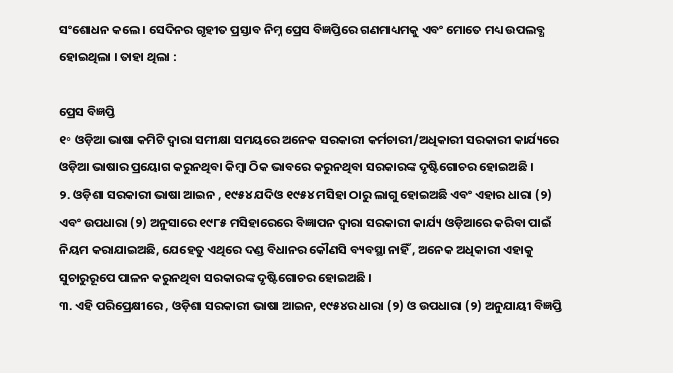ସଂଶୋଧନ କଲେ । ସେଦିନର ଗୃହୀତ ପ୍ରସ୍ତାବ ନିମ୍ନ ପ୍ରେସ ବିଜ୍ଞପ୍ତିରେ ଗଣମାଧ୍ୟମକୁ ଏବଂ ମୋତେ ମଧ୍ୟ ଉପଲବ୍ଧ ହୋଇଥିଲା । ତାହା ଥିଲା :

ପ୍ରେସ ବିଜ୍ଞପ୍ତି
୧॰ ଓଡ଼ିଆ ଭାଷା କମିଟି ଦ୍ଵାରା ସମୀକ୍ଷା ସମୟରେ ଅନେକ ସରକାରୀ କର୍ମଚାରୀ/ଅଧିକାରୀ ସରକାରୀ କାର୍ଯ୍ୟରେ ଓଡ଼ିଆ ଭାଷାର ପ୍ରୟୋଗ କରୁନଥିବା କିମ୍ବା ଠିକ ଭାବରେ କରୁନଥିବା ସରକାରଙ୍କ ଦୃଷ୍ଟିଗୋଚର ହୋଇଅଛି ।
୨. ଓଡ଼ିଶା ସରକାରୀ ଭାଷା ଆଇନ , ୧୯୫୪ ଯଦିଓ ୧୯୫୪ ମସିହା ଠାରୁ ଲାଗୁ ହୋଇଅଛି ଏବଂ ଏହାର ଧାରା (୨) ଏବଂ ଉପଧାରା (୨) ଅନୁସାରେ ୧୯୮୫ ମସିହାରେରେ ବିଜ୍ଞାପନ ଦ୍ଵାରା ସରକାରୀ କାର୍ଯ୍ୟ ଓଡ଼ିଆରେ କରିବା ପାଇଁ ନିୟମ କରାଯାଇଅଛି, ଯେହେତୁ ଏଥିରେ ଦଣ୍ଡ ବିଧାନର କୌଣସି ବ୍ୟବସ୍ଥା ନାହିଁ , ଅନେକ ଅଧିକାରୀ ଏହାକୁ ସୁଚାରୁରୂପେ ପାଳନ କରୁନଥିବା ସରକାରଙ୍କ ଦୃଷ୍ଟିଗୋଚର ହୋଇଅଛି ।
୩. ଏହି ପରିପ୍ରେକ୍ଷୀରେ , ଓଡ଼ିଶା ସରକାରୀ ଭାଷା ଆଇନ, ୧୯୫୪ର ଧାରା (୨) ଓ ଉପଧାରା (୨) ଅନୁଯାୟୀ ବିଜ୍ଞପ୍ତି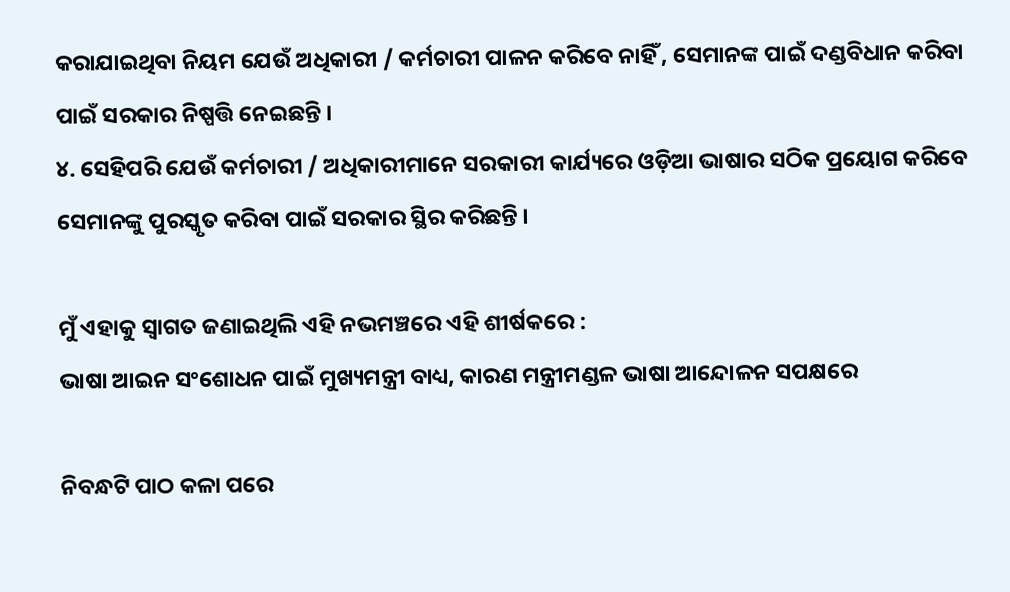କରାଯାଇଥିବା ନିୟମ ଯେଉଁ ଅଧିକାରୀ / କର୍ମଚାରୀ ପାଳନ କରିବେ ନାହିଁ , ସେମାନଙ୍କ ପାଇଁ ଦଣ୍ଡବିଧାନ କରିବା ପାଇଁ ସରକାର ନିଷ୍ପତ୍ତି ନେଇଛନ୍ତି ।
୪. ସେହିପରି ଯେଉଁ କର୍ମଚାରୀ / ଅଧିକାରୀମାନେ ସରକାରୀ କାର୍ଯ୍ୟରେ ଓଡ଼ିଆ ଭାଷାର ସଠିକ ପ୍ରୟୋଗ କରିବେ ସେମାନଙ୍କୁ ପୁରସ୍କୃତ କରିବା ପାଇଁ ସରକାର ସ୍ଥିର କରିଛନ୍ତି ।

ମୁଁ ଏହାକୁ ସ୍ଵାଗତ ଜଣାଇଥିଲି ଏହି ନଭମଞ୍ଚରେ ଏହି ଶୀର୍ଷକରେ :
ଭାଷା ଆଇନ ସଂଶୋଧନ ପାଇଁ ମୁଖ୍ୟମନ୍ତ୍ରୀ ବାଧ୍ୟ, କାରଣ ମନ୍ତ୍ରୀମଣ୍ଡଳ ଭାଷା ଆନ୍ଦୋଳନ ସପକ୍ଷରେ

ନିବନ୍ଧଟି ପାଠ କଳା ପରେ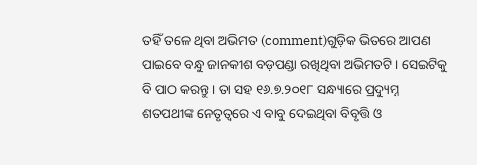ତହିଁ ତଳେ ଥିବା ଅଭିମତ (comment)ଗୁଡ଼ିକ ଭିତରେ ଆପଣ ପାଇବେ ବନ୍ଧୁ ଜାନକୀଶ ବଡ଼ପଣ୍ଡା ରଖିଥିବା ଅଭିମତଟି । ସେଇଟିକୁ ବି ପାଠ କରନ୍ତୁ । ତା ସହ ୧୬.୭.୨୦୧୮ ସନ୍ଧ୍ୟାରେ ପ୍ରଦ୍ୟୁମ୍ନ ଶତପଥୀଙ୍କ ନେତୃତ୍ଵରେ ଏ ବାବୁ ଦେଇଥିବା ବିବୃତ୍ତି ଓ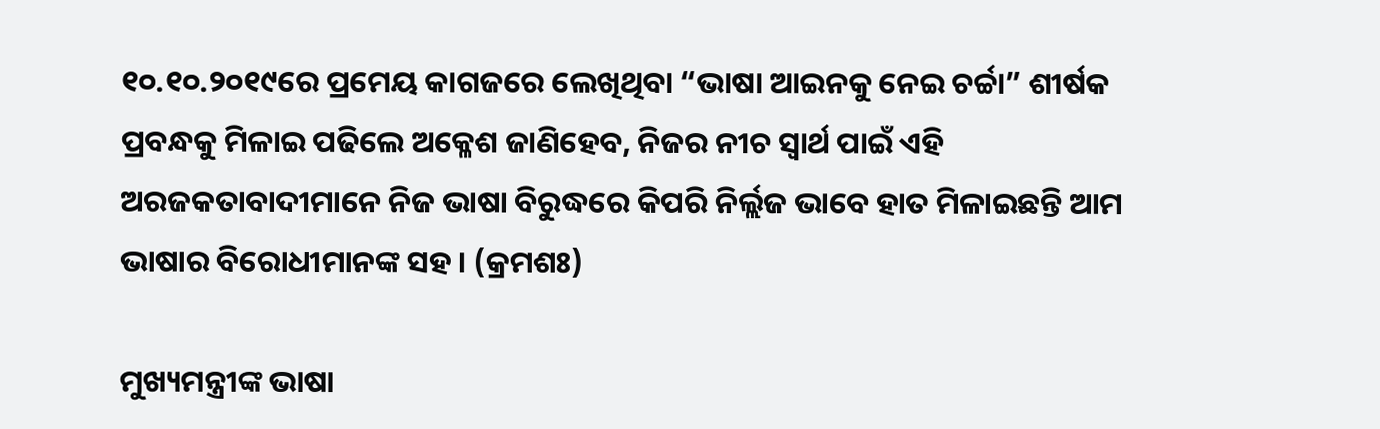୧୦.୧୦.୨୦୧୯ରେ ପ୍ରମେୟ କାଗଜରେ ଲେଖିଥିବା “ଭାଷା ଆଇନକୁ ନେଇ ଚର୍ଚ୍ଚା” ଶୀର୍ଷକ ପ୍ରବନ୍ଧକୁ ମିଳାଇ ପଢିଲେ ଅକ୍ଳେଶ ଜାଣିହେବ, ନିଜର ନୀଚ ସ୍ଵାର୍ଥ ପାଇଁ ଏହି ଅରଜକତାବାଦୀମାନେ ନିଜ ଭାଷା ବିରୁଦ୍ଧରେ କିପରି ନିର୍ଲ୍ଲଜ ଭାବେ ହାତ ମିଳାଇଛନ୍ତି ଆମ ଭାଷାର ବିରୋଧୀମାନଙ୍କ ସହ । (କ୍ରମଶଃ)

ମୁଖ୍ୟମନ୍ତ୍ରୀଙ୍କ ଭାଷା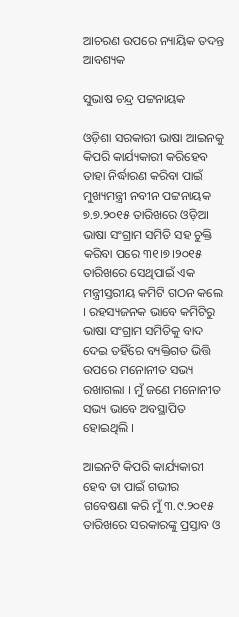ଆଚରଣ ଉପରେ ନ୍ୟାୟିକ ତଦନ୍ତ ଆବଶ୍ୟକ

ସୁଭାଷ ଚନ୍ଦ୍ର ପଟ୍ଟନାୟକ

ଓଡ଼ିଶା ସରକାରୀ ଭାଷା ଆଇନକୁ କିପରି କାର୍ଯ୍ୟକାରୀ କରିହେବ ତାହା ନିର୍ଦ୍ଧାରଣ କରିବା ପାଇଁ ମୁଖ୍ୟମନ୍ତ୍ରୀ ନବୀନ ପଟ୍ଟନାୟକ ୭.୭.୨୦୧୫ ତାରିଖରେ ଓଡ଼ିଆ ଭାଷା ସଂଗ୍ରାମ ସମିତି ସହ ଚୁକ୍ତି କରିବା ପରେ ୩୧।୭।୨୦୧୫ ତାରିଖରେ ସେଥିପାଇଁ ଏକ ମନ୍ତ୍ରୀସ୍ତରୀୟ କମିଟି ଗଠନ କଲେ । ରହସ୍ୟଜନକ ଭାବେ କମିଟିରୁ ଭାଷା ସଂଗ୍ରାମ ସମିତିକୁ ବାଦ ଦେଇ ତହିଁରେ ବ୍ୟକ୍ତିଗତ ଭିତ୍ତି ଉପରେ ମନୋନୀତ ସଭ୍ୟ ରଖାଗଲା । ମୁଁ ଜଣେ ମନୋନୀତ ସଭ୍ୟ ଭାବେ ଅବସ୍ଥାପିତ ହୋଇଥିଲି ।

ଆଇନଟି କିପରି କାର୍ଯ୍ୟକାରୀ ହେବ ତା ପାଇଁ ଗଭୀର ଗବେଷଣା କରି ମୁଁ ୩.୯.୨୦୧୫ ତାରିଖରେ ସରକାରଙ୍କୁ ପ୍ରସ୍ତାବ ଓ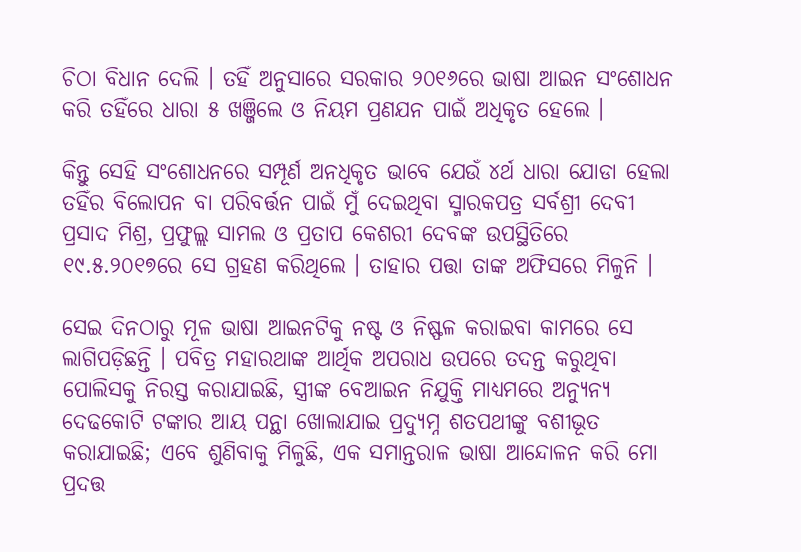ଚିଠା ବିଧାନ ଦେଲି । ତହିଁ ଅନୁସାରେ ସରକାର ୨୦୧୬ରେ ଭାଷା ଆଇନ ସଂଶୋଧନ କରି ତହିଁରେ ଧାରା ୫ ଖଞ୍ଜିଲେ ଓ ନିୟମ ପ୍ରଣଯନ ପାଇଁ ଅଧିକୃତ ହେଲେ ।

କିନ୍ତୁ ସେହି ସଂଶୋଧନରେ ସମ୍ପୂର୍ଣ ଅନଧିକୃତ ଭାବେ ଯେଉଁ ୪ର୍ଥ ଧାରା ଯୋଡା ହେଲା ତହିଁର ବିଲୋପନ ବା ପରିବର୍ତ୍ତନ ପାଇଁ ମୁଁ ଦେଇଥିବା ସ୍ମାରକପତ୍ର ସର୍ବଶ୍ରୀ ଦେବୀ ପ୍ରସାଦ ମିଶ୍ର, ପ୍ରଫୁଲ୍ଲ ସାମଲ ଓ ପ୍ରତାପ କେଶରୀ ଦେବଙ୍କ ଉପସ୍ଥିତିରେ ୧୯.୫.୨୦୧୭ରେ ସେ ଗ୍ରହଣ କରିଥିଲେ । ତାହାର ପତ୍ତା ତାଙ୍କ ଅଫିସରେ ମିଳୁନି ।

ସେଇ ଦିନଠାରୁ ମୂଳ ଭାଷା ଆଇନଟିକୁ ନଷ୍ଟ ଓ ନିଷ୍ଫଳ କରାଇବା କାମରେ ସେ ଲାଗିପଡ଼ିଛନ୍ତି । ପବିତ୍ର ମହାରଥାଙ୍କ ଆର୍ଥିକ ଅପରାଧ ଉପରେ ତଦନ୍ତ କରୁଥିବା ପୋଲିସକୁ ନିରସ୍ତ କରାଯାଇଛି, ସ୍ତ୍ରୀଙ୍କ ବେଆଇନ ନିଯୁକ୍ତି ମାଧ୍ୟମରେ ଅନ୍ୟୁନ୍ୟ ଦେଢକୋଟି ଟଙ୍କାର ଆୟ ପନ୍ଥା ଖୋଲାଯାଇ ପ୍ରଦ୍ୟୁମ୍ନ ଶତପଥୀଙ୍କୁ ବଶୀଭୂତ କରାଯାଇଛି; ଏବେ ଶୁଣିବାକୁ ମିଳୁଛି, ଏକ ସମାନ୍ତରାଳ ଭାଷା ଆନ୍ଦୋଳନ କରି ମୋ ପ୍ରଦତ୍ତ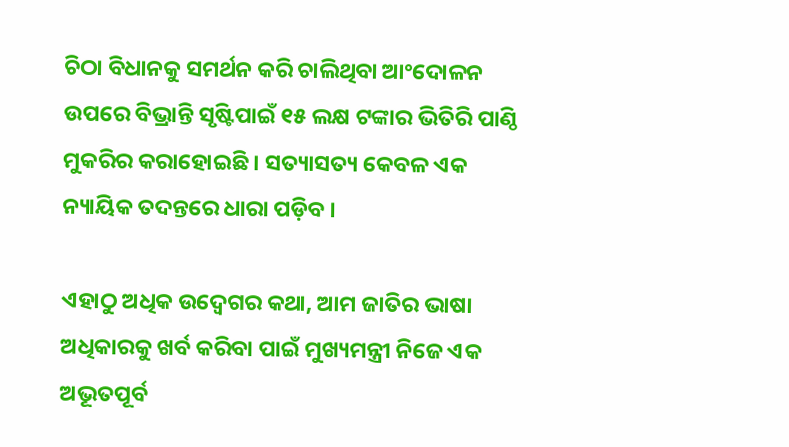ଚିଠା ବିଧାନକୁ ସମର୍ଥନ କରି ଚାଲିଥିବା ଆଂଦୋଳନ ଉପରେ ବିଭ୍ରାନ୍ତି ସୃଷ୍ଟିପାଇଁ ୧୫ ଲକ୍ଷ ଟଙ୍କାର ଭିତିରି ପାଣ୍ଠି ମୁକରିର କରାହୋଇଛି । ସତ୍ୟାସତ୍ୟ କେବଳ ଏକ ନ୍ୟାୟିକ ତଦନ୍ତରେ ଧାରା ପଡ଼ିବ ।

ଏହାଠୁ ଅଧିକ ଉଦ୍ବେଗର କଥା, ଆମ ଜାତିର ଭାଷା ଅଧିକାରକୁ ଖର୍ବ କରିବା ପାଇଁ ମୁଖ୍ୟମନ୍ତ୍ରୀ ନିଜେ ଏକ ଅଭୂତପୂର୍ବ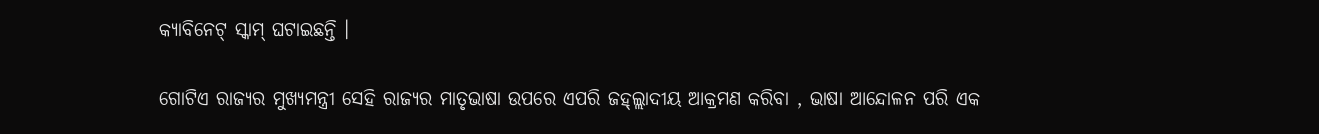କ୍ୟାବିନେଟ୍ ସ୍କାମ୍ ଘଟାଇଛନ୍ତି ।

ଗୋଟିଏ ରାଜ୍ୟର ମୁଖ୍ୟମନ୍ତ୍ରୀ ସେହି ରାଜ୍ୟର ମାତୃଭାଷା ଉପରେ ଏପରି ଜହ୍ଲ୍ଲାଦୀୟ ଆକ୍ରମଣ କରିବା , ଭାଷା ଆନ୍ଦୋଳନ ପରି ଏକ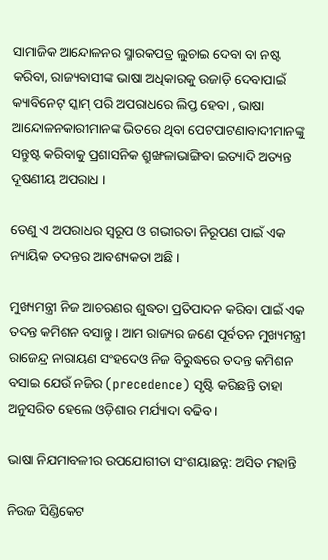ସାମାଜିକ ଆନ୍ଦୋଳନର ସ୍ମାରକପତ୍ର ଲୁଚାଇ ଦେବା ବା ନଷ୍ଟ କରିବା, ରାଜ୍ୟବାସୀଙ୍କ ଭାଷା ଅଧିକାରକୁ ଉଜାଡ଼ି ଦେବାପାଇଁ କ୍ୟାବିନେଟ୍ ସ୍କାମ୍ ପରି ଅପରାଧରେ ଲିପ୍ତ ହେବା , ଭାଷା ଆନ୍ଦୋଳନକାରୀମାନଙ୍କ ଭିତରେ ଥିବା ପେଟପାଟଣାବାଦୀମାନଙ୍କୁ ସନ୍ତୁଷ୍ଟ କରିବାକୁ ପ୍ରଶାସନିକ ଶ୍ରୁଙ୍ଖଳାଭାଙ୍ଗିବା ଇତ୍ୟାଦି ଅତ୍ୟନ୍ତ ଦୂଷଣୀୟ ଅପରାଧ ।

ତେଣୁ ଏ ଅପରାଧର ସ୍ୱରୂପ ଓ ଗଭୀରତା ନିରୂପଣ ପାଇଁ ଏକ ନ୍ୟାୟିକ ତଦନ୍ତର ଆବଶ୍ୟକତା ଅଛି ।

ମୁଖ୍ୟମନ୍ତ୍ରୀ ନିଜ ଆଚରଣର ଶୁଦ୍ଧତା ପ୍ରତିପାଦନ କରିବା ପାଇଁ ଏକ ତଦନ୍ତ କମିଶନ ବସାନ୍ତୁ । ଆମ ରାଜ୍ୟର ଜଣେ ପୂର୍ବତନ ମୁଖ୍ୟମନ୍ତ୍ରୀ ରାଜେନ୍ଦ୍ର ନାରାୟଣ ସଂହଦେଓ ନିଜ ବିରୁଦ୍ଧରେ ତଦନ୍ତ କମିଶନ ବସାଇ ଯେଉଁ ନଜିର (precedence) ସୃଷ୍ଟି କରିଛନ୍ତି ତାହା ଅନୁସରିତ ହେଲେ ଓଡ଼ିଶାର ମର୍ଯ୍ୟାଦା ବଢିବ ।

ଭାଷା ନିଯମାବଳୀର ଉପଯୋଗୀତା ସଂଶୟାଛନ୍ନ: ଅସିତ ମହାନ୍ତି

ନିଉଜ ସିଣ୍ଡିକେଟ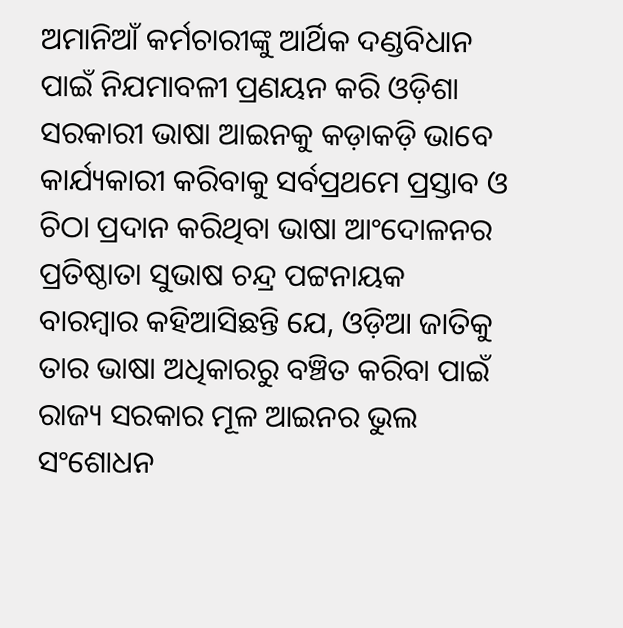ଅମାନିଆଁ କର୍ମଚାରୀଙ୍କୁ ଆର୍ଥିକ ଦଣ୍ଡବିଧାନ ପାଇଁ ନିଯମାବଳୀ ପ୍ରଣୟନ କରି ଓଡ଼ିଶା ସରକାରୀ ଭାଷା ଆଇନକୁ କଡ଼ାକଡ଼ି ଭାବେ କାର୍ଯ୍ୟକାରୀ କରିବାକୁ ସର୍ବପ୍ରଥମେ ପ୍ରସ୍ତାବ ଓ ଚିଠା ପ୍ରଦାନ କରିଥିବା ଭାଷା ଆଂଦୋଳନର ପ୍ରତିଷ୍ଠାତା ସୁଭାଷ ଚନ୍ଦ୍ର ପଟ୍ଟନାୟକ ବାରମ୍ବାର କହିଆସିଛନ୍ତି ଯେ, ଓଡ଼ିଆ ଜାତିକୁ ତାର ଭାଷା ଅଧିକାରରୁ ବଞ୍ଚିତ କରିବା ପାଇଁ ରାଜ୍ୟ ସରକାର ମୂଳ ଆଇନର ଭୁଲ ସଂଶୋଧନ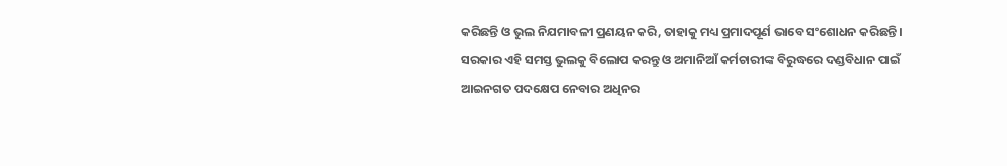କରିଛନ୍ତି ଓ ଭୁଲ ନିଯମାବଳୀ ପ୍ରଣୟନ କରି, ତାହାକୁ ମଧ୍ୟ ପ୍ରମାଦପୂର୍ଣ ଭାବେ ସଂଶୋଧନ କରିଛନ୍ତି । ସରକାର ଏହି ସମସ୍ତ ଭୁଲକୁ ବିଲୋପ କରନ୍ତୁ ଓ ଅମାନିଆଁ କର୍ମଚାରୀଙ୍କ ବିରୁଦ୍ଧରେ ଦଣ୍ଡବିଧାନ ପାଇଁ ଆଇନଗତ ପଦକ୍ଷେପ ନେବାର ଅଧିନର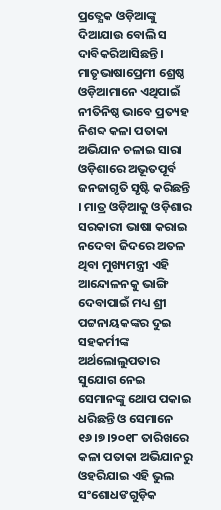ପ୍ରତ୍ଯେକ ଓଡ଼ିଆଙ୍କୁ ଦିଆଯାଉ ବୋଲି ସ ଦାବିକରିଆସିଛନ୍ତି । ମାତୃଭାଷାପ୍ରେମୀ ଶ୍ରେଷ୍ଠ ଓଡ଼ିଆମାନେ ଏଥିପାଇଁ ନୀତିନିଷ୍ଠ ଭାବେ ପ୍ରତ୍ୟହ ନିଶବ୍ଦ କଳା ପତାକା ଅଭିଯାନ ଚଳାଇ ସାରା ଓଡ଼ିଶାରେ ଅଭୂତପୂର୍ବ ଜନଜାଗୃତି ସୃଷ୍ଟି କରିଛନ୍ତି । ମାତ୍ର ଓଡ଼ିଆକୁ ଓଡ଼ିଶାର ସରକାରୀ ଭାଷା କରାଇ ନଦେବା ଜିଦରେ ଅତଳ ଥିବା ମୁଖ୍ୟମନ୍ତ୍ରୀ ଏହି ଆନ୍ଦୋଳନକୁ ଭାଙ୍ଗି ଦେବାପାଇଁ ମଧ୍ୟ ଶ୍ରୀ ପଟ୍ଟନାୟକଙ୍କର ଦୁଇ ସହକର୍ମୀଙ୍କ ଅର୍ଥଲୋଲୁପତାର ସୁଯୋଗ ନେଇ ସେମାନଙ୍କୁ ଥୋପ ପକାଇ ଧରିଛନ୍ତି ଓ ସେମାନେ ୧୬।୭।୨୦୧୮ ତାରିଖରେ କଳା ପତାକା ଅଭିଯାନରୁ ଓହରିଯାଇ ଏହି ଭୁଲ ସଂଶୋଧଙଗୁଡ଼ିକ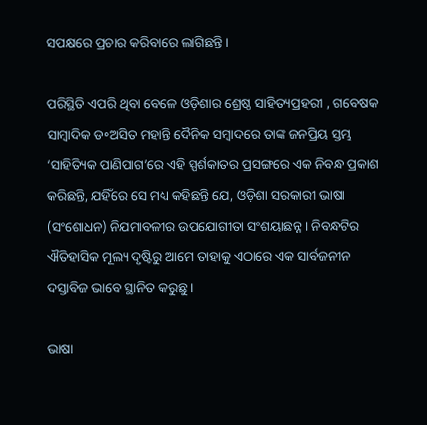ସପକ୍ଷରେ ପ୍ରଚାର କରିବାରେ ଲାଗିଛନ୍ତି ।

ପରିସ୍ଥିତି ଏପରି ଥିବା ବେଳେ ଓଡ଼ିଶାର ଶ୍ରେଷ୍ଠ ସାହିତ୍ୟପ୍ରହରୀ , ଗବେଷକ ସାମ୍ବାଦିକ ଡ॰ଅସିତ ମହାନ୍ତି ଦୈନିକ ସମ୍ବାଦରେ ତାଙ୍କ ଜନପ୍ରିୟ ସ୍ତମ୍ଭ ‘ସାହିତ୍ୟିକ ପାଣିପାଗ’ରେ ଏହି ସ୍ପର୍ଶକାତର ପ୍ରସଙ୍ଗରେ ଏକ ନିବନ୍ଧ ପ୍ରକାଶ କରିଛନ୍ତି, ଯହିଁରେ ସେ ମଧ୍ୟ କହିଛନ୍ତି ଯେ, ଓଡ଼ିଶା ସରକାରୀ ଭାଷା (ସଂଶୋଧନ) ନିଯମାବଳୀର ଉପଯୋଗୀତା ସଂଶୟାଛନ୍ନ । ନିବନ୍ଧଟିର ଐତିହାସିକ ମୂଲ୍ୟ ଦୃଷ୍ଟିରୁ ଆମେ ତାହାକୁ ଏଠାରେ ଏକ ସାର୍ବଜନୀନ ଦସ୍ତାବିଜ ଭାବେ ସ୍ଥାନିତ କରୁଛୁ ।

ଭାଷା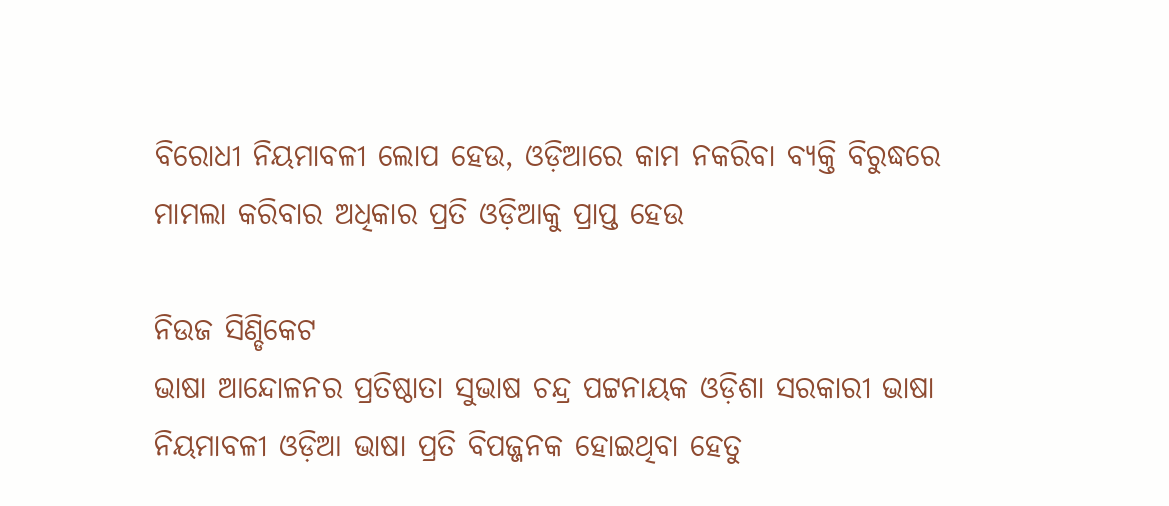ବିରୋଧୀ ନିୟମାବଳୀ ଲୋପ ହେଉ, ଓଡ଼ିଆରେ କାମ ନକରିବା ବ୍ୟକ୍ତି ବିରୁଦ୍ଧରେ ମାମଲା କରିବାର ଅଧିକାର ପ୍ରତି ଓଡ଼ିଆକୁ ପ୍ରାପ୍ତ ହେଉ

ନିଉଜ ସିଣ୍ଡିକେଟ
ଭାଷା ଆନ୍ଦୋଳନର ପ୍ରତିଷ୍ଠାତା ସୁଭାଷ ଚନ୍ଦ୍ର ପଟ୍ଟନାୟକ ଓଡ଼ିଶା ସରକାରୀ ଭାଷା ନିୟମାବଳୀ ଓଡ଼ିଆ ଭାଷା ପ୍ରତି ବିପଜ୍ଜନକ ହୋଇଥିବା ହେତୁ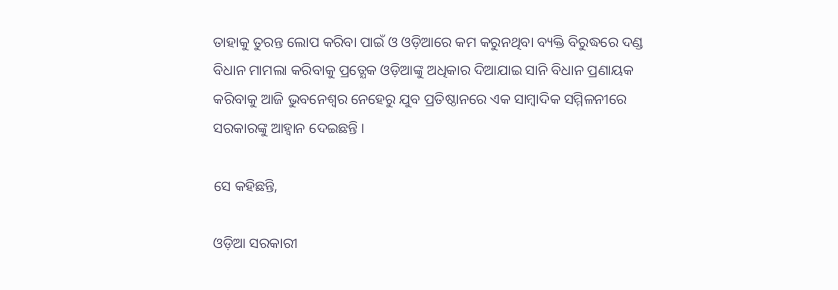ତାହାକୁ ତୁରନ୍ତ ଲୋପ କରିବା ପାଇଁ ଓ ଓଡ଼ିଆରେ କମ କରୁନଥିବା ବ୍ୟକ୍ତି ବିରୁଦ୍ଧରେ ଦଣ୍ଡ ବିଧାନ ମାମଲା କରିବାକୁ ପ୍ରତ୍ଯେକ ଓଡ଼ିଆଙ୍କୁ ଅଧିକାର ଦିଆଯାଇ ସାନି ବିଧାନ ପ୍ରଣାୟକ କରିବାକୁ ଆଜି ଭୁବନେଶ୍ବର ନେହେରୁ ଯୁବ ପ୍ରତିଷ୍ଠାନରେ ଏକ ସାମ୍ବାଦିକ ସମ୍ମିଳନୀରେ ସରକାରଙ୍କୁ ଆହ୍ଵାନ ଦେଇଛନ୍ତି ।

ସେ କହିଛନ୍ତି,

ଓଡ଼ିଆ ସରକାରୀ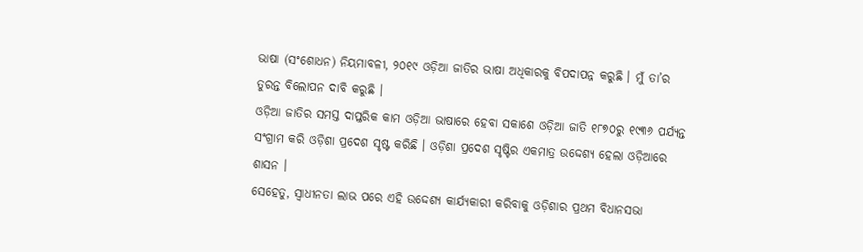ଭାଷା (ସଂଶୋଧନ) ନିୟମାବଳୀ, ୨୦୧୯ ଓଡ଼ିଆ ଜାତିର ଭାଷା ଅଧିକାରକୁ ବିପଦାପନ୍ନ କରୁଛି । ମୁଁ ତା’ର ତୁରନ୍ତ ବିଲୋପନ ଦାବି କରୁଛି ।
ଓଡ଼ିଆ ଜାତିର ସମସ୍ତ ଦାପ୍ତରିକ କାମ ଓଡ଼ିଆ ଭାଷାରେ ହେବା ସକାଶେ ଓଡ଼ିଆ ଜାତି ୧୮୭୦ରୁ ୧୯୩୬ ପର୍ଯ୍ୟନ୍ତ ସଂଗ୍ରାମ କରି ଓଡ଼ିଶା ପ୍ରଦେଶ ସୃଷ୍ଟ କରିଛି । ଓଡ଼ିଶା ପ୍ରଦେଶ ସୃଷ୍ଟିର ଏକମାତ୍ର ଉଦ୍ଦେଶ୍ୟ ହେଲା ଓଡ଼ିଆରେ ଶାସନ ।
ସେହେତୁ, ସ୍ଵାଧୀନତା ଲାଭ ପରେ ଏହି ଉଦ୍ଦେଶ୍ୟ କାର୍ଯ୍ୟକାରୀ କରିବାକୁ ଓଡ଼ିଶାର ପ୍ରଥମ ବିଧାନସଭା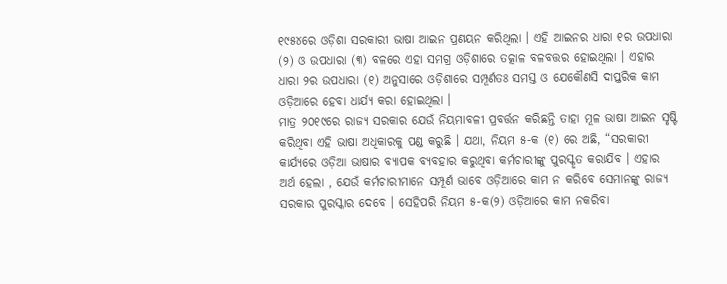୧୯୫୪ରେ ଓଡ଼ିଶା ସରକାରୀ ଭାଷା ଆଇନ ପ୍ରଣୟନ କରିଥିଲା । ଏହି ଆଇନର ଧାରା ୧ର ଉପଧାରା (୨) ଓ ଉପଧାରା (୩) ବଳରେ ଏହା ସମଗ୍ର ଓଡ଼ିଶାରେ ତତ୍କାଳ ବଳବତ୍ତର ହୋଇଥିଲା । ଏହାର ଧାରା ୨ର ଉପଧାରା (୧) ଅନୁସାରେ ଓଡ଼ିଶାରେ ସମ୍ପୂର୍ଣତଃ ସମସ୍ତ ଓ ଯେକୌଣସି ଦାପ୍ତରିକ କାମ ଓଡ଼ିଆରେ ହେବା ଧାର୍ଯ୍ୟ କରା ହୋଇଥିଲା ।
ମାତ୍ର ୨୦୧୯ରେ ରାଜ୍ୟ ସରକାର ଯେଉଁ ନିୟମାବଳୀ ପ୍ରବର୍ତ୍ତନ କରିଛନ୍ତି ତାହା ମୂଳ ଭାଷା ଆଇନ ସୃଷ୍ଟି କରିଥିବା ଏହି ଭାଷା ଅଧିକାରକୁ ପଣ୍ଡ କରୁଛି । ଯଥା, ନିୟମ ୫-କ (୧) ରେ ଅଛି, “ସରକାରୀ କାର୍ଯ୍ୟରେ ଓଡ଼ିଆ ଭାଷାର ବ୍ୟାପକ ବ୍ୟବହାର କରୁଥିବା କର୍ମଚାରୀଙ୍କୁ ପୁରସ୍କୃତ କରାଯିବ । ଏହାର ଅର୍ଥ ହେଲା , ଯେଉଁ କର୍ମଚାରୀମାନେ ସମ୍ପୂର୍ଣ ଭାବେ ଓଡ଼ିଆରେ କାମ ନ କରିବେ ସେମାନଙ୍କୁ ରାଜ୍ୟ ସରକାର ପୁରସ୍କାର ଦେବେ । ସେହିପରି ନିୟମ ୫-କ(୨) ଓଡ଼ିଆରେ କାମ ନକରିବା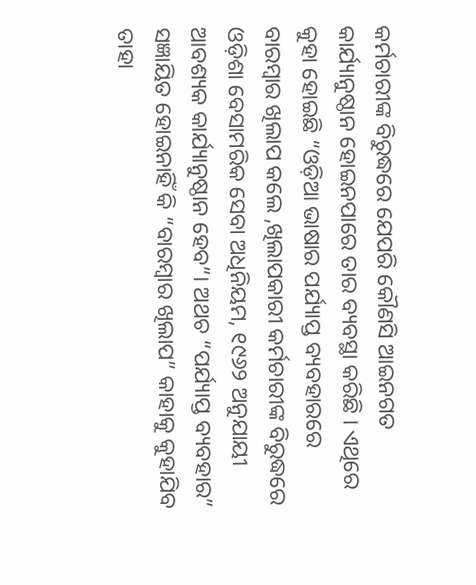କର୍ମଚାରୀଙ୍କ ବିରୁଦ୍ଧରେ ଯେପରି କୌଣସି ଆଇନଗତ କାର୍ଯ୍ୟାନୁଷ୍ଠାନ ହୋଇନପାରେ ତାର ବ୍ୟବସ୍ଥା କରିଛି । ଏଥିରେ କୁହା ହୋଇଛି “ଓଡ଼ିଆ ଭାଷାର ପର୍ଯ୍ୟାପ୍ତ ବ୍ୟବହାରରେ ବାରମ୍ବାର ଖିଲାପ କଲେ ,ଖିଲାପକାରୀ କର୍ମଚାରୀଙ୍କ ବିରୁଦ୍ଧରେ ଓଡ଼ିଶା ବେସାମରିକ ସେବା ଅଧିନିୟମ, ୧୯୬୨ ଅନୁଯାୟୀ ଆବଶ୍ୟକ କାର୍ଯ୍ୟାନୁଷ୍ଠାନ ହେବ”। ଅଥଚ “ପର୍ଯ୍ୟାପ୍ତ ବ୍ୟବହାର” ସଜ୍ଞାୟିତ ହୋଇନାହିଁ କି “ବାରମ୍ବାର ଖିଲାପ” କାହାକୁ କୁହାଯିବ ତାହା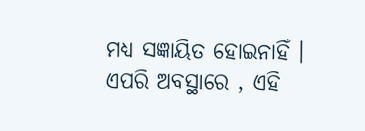ମଧ୍ୟ ସଜ୍ଞାୟିତ ହୋଇନାହିଁ । ଏପରି ଅବସ୍ଥାରେ , ଏହି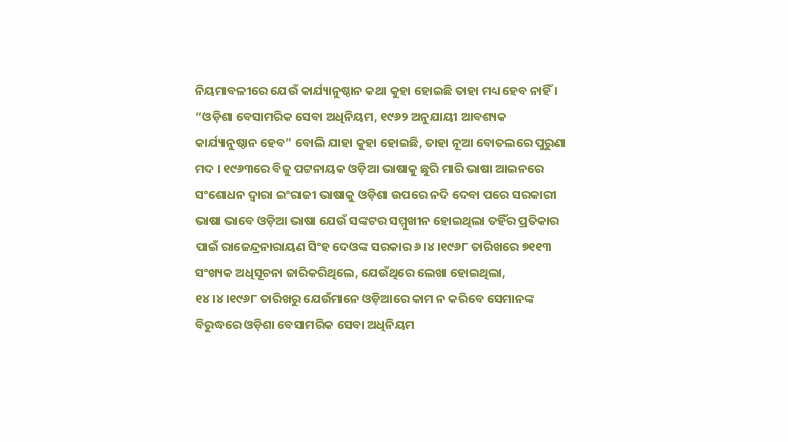ନିୟମାବଳୀରେ ଯେଉଁ କାର୍ଯ୍ୟାନୁଷ୍ଠାନ କଥା କୁହା ହୋଇଛି ତାହା ମଧ୍ୟ ହେବ ନାହିଁ ।
“ଓଡ଼ିଶା ବେସାମରିକ ସେବା ଅଧିନିୟମ, ୧୯୬୨ ଅନୁଯାୟୀ ଆବଶ୍ୟକ କାର୍ଯ୍ୟାନୁଷ୍ଠାନ ହେବ” ବୋଲି ଯାହା କୁହା ହୋଇଛି, ତାହା ନୂଆ ବୋତଲରେ ପୁରୁଣା ମଦ । ୧୯୬୩ରେ ବିଜୁ ପଟ୍ଟନାୟକ ଓଡ଼ିଆ ଭାଷାକୁ ଛୁରି ମାରି ଭାଷା ଆଇନରେ ସଂଶୋଧନ ଦ୍ଵାରା ଇଂରାଜୀ ଭାଷାକୁ ଓଡ଼ିଶା ଉପରେ ନଦି ଦେବା ପରେ ସରକାରୀ ଭାଷା ଭାବେ ଓଡ଼ିଆ ଭାଷା ଯେଉଁ ସଙ୍କଟର ସମ୍ମୁଖୀନ ହୋଇଥିଲା ତହିଁର ପ୍ରତିକାର ପାଇଁ ରାଜେନ୍ଦ୍ରନାରାୟଣ ସିଂହ ଦେଓଙ୍କ ସରକାର ୬।୪।୧୯୬୮ ତାରିଖରେ ୭୧୧୩ ସଂଖ୍ୟକ ଅଧିସୂଚନା ଜାରିକରିଥିଲେ, ଯେଉଁଥିରେ ଲେଖା ହୋଇଥିଲା, ୧୪।୪।୧୯୬୮ ତାରିଖରୁ ଯେଉଁମାନେ ଓଡ଼ିଆରେ କାମ ନ କରିବେ ସେମାନଙ୍କ ବିରୁଦ୍ଧରେ ଓଡ଼ିଶା ବେସାମରିକ ସେବା ଅଧିନିୟମ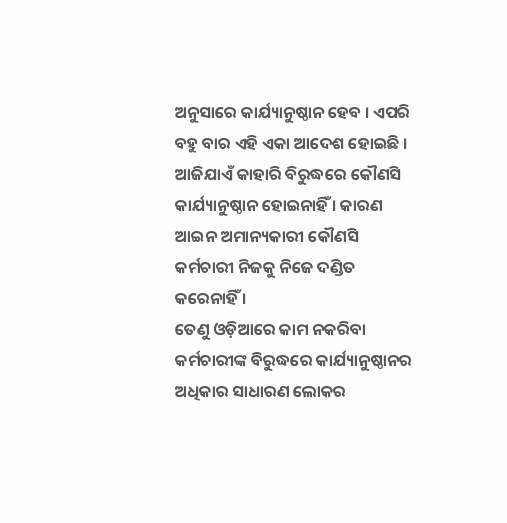ଅନୁସାରେ କାର୍ଯ୍ୟାନୁଷ୍ଠାନ ହେବ । ଏପରି ବହୁ ବାର ଏହି ଏକା ଆଦେଶ ହୋଇଛି । ଆଜିଯାଏଁ କାହାରି ବିରୁଦ୍ଧରେ କୌଣସି କାର୍ଯ୍ୟାନୁଷ୍ଠାନ ହୋଇନାହିଁ । କାରଣ ଆଇନ ଅମାନ୍ୟକାରୀ କୌଣସି କର୍ମଚାରୀ ନିଜକୁ ନିଜେ ଦଣ୍ଡିତ କରେନାହିଁ ।
ତେଣୁ ଓଡ଼ିଆରେ କାମ ନକରିବା କର୍ମଚାରୀଙ୍କ ବିରୁଦ୍ଧରେ କାର୍ଯ୍ୟାନୁଷ୍ଠାନର ଅଧିକାର ସାଧାରଣ ଲୋକର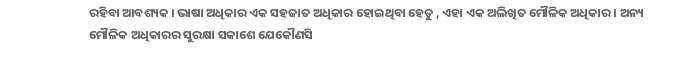ରହିବା ଆବଶ୍ୟକ । ଭାଷା ଅଧିକାର ଏକ ସହଜାତ ଅଧିକାର ହୋଇଥିବା ହେତୁ , ଏହା ଏକ ଅଲିଖିତ ମୌଳିକ ଅଧିକାର । ଅନ୍ୟ ମୌଳିକ ଅଧିକାରର ସୁରକ୍ଷା ସକାଶେ ଯେକୌଣସି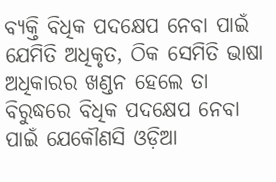ବ୍ୟକ୍ତି ବିଧିକ ପଦକ୍ଷେପ ନେବା ପାଇଁ ଯେମିତି ଅଧିକୃତ, ଠିକ ସେମିତି ଭାଷା ଅଧିକାରର ଖଣ୍ଡନ ହେଲେ ତା ବିରୁଦ୍ଧରେ ବିଧିକ ପଦକ୍ଷେପ ନେବା ପାଇଁ ଯେକୌଣସି ଓଡ଼ିଆ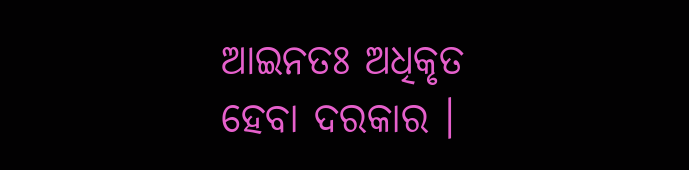ଆଇନତଃ ଅଧିକୃତ ହେବା ଦରକାର ।